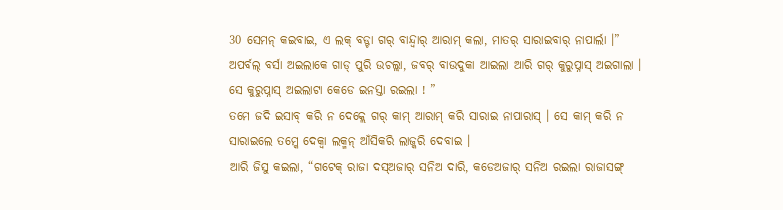30 ସେମନ୍ କଇବାଇ, ଏ ଲକ୍ ବଡ୍ଟା ଗର୍ ବାନ୍ଦ୍ବାର୍ ଆରାମ୍ କଲା, ମାତର୍ ସାରାଇବାର୍ ନାପାର୍ଲା ।”
ଅପର୍ବଲ୍ ବର୍ସା ଅଇଲାକେ ଗାଡ୍ ପୁରି ଉଚଲ୍ଲା, ଜବର୍ ବାଉଦୁକା ଆଇଲା ଆରି ଗର୍ କୁରୁପ୍ନାସ୍ ଅଇଗାଲା । ସେ କୁରୁପ୍ନାସ୍ ଅଇଲାଟା କେଡେ ଇନସ୍ତା ରଇଲା ! ”
ତମେ ଜଦି ଇସାବ୍ କରି ନ ଦେକ୍ଲେ ଗର୍ କାମ୍ ଆରାମ୍ କରି ସାରାଇ ନାପାରାସ୍ । ସେ କାମ୍ କରି ନ ସାରାଇଲେ ତମ୍କେ ଦେକ୍ବା ଲକ୍ମନ୍ ଆଁସିକରି ଲାଜ୍କରି ଦେବାଇ ।
ଆରି ଜିସୁ କଇଲା, “ଗଟେକ୍ ରାଜା ଦସ୍ଅଜାର୍ ସନିଅ ଦାରି, କଡେଅଜାର୍ ସନିଅ ରଇଲା ରାଜାସଙ୍ଗ୍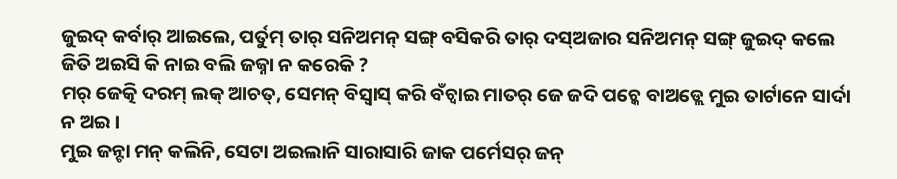ଜୁଇଦ୍ କର୍ବାର୍ ଆଇଲେ, ପର୍ତୁମ୍ ତାର୍ ସନିଅମନ୍ ସଙ୍ଗ୍ ବସିକରି ତାର୍ ଦସ୍ଅଜାର ସନିଅମନ୍ ସଙ୍ଗ୍ ଜୁଇଦ୍ କଲେ ଜିତି ଅଇସି କି ନାଇ ବଲି ଜଜ୍ନା ନ କରେକି ?
ମର୍ ଜେତ୍କି ଦରମ୍ ଲକ୍ ଆଚତ୍, ସେମନ୍ ବିସ୍ବାସ୍ କରି ବଁଚ୍ବାଇ ମାତର୍ ଜେ ଜଦି ପଚ୍କେ ବାଅଡ୍ଲେ ମୁଇ ତାର୍ଟାନେ ସାର୍ଦା ନ ଅଇ ।
ମୁଇ ଜନ୍ଟା ମନ୍ କଲିନି, ସେଟା ଅଇଲାନି ସାରାସାରି ଜାକ ପର୍ମେସର୍ ଜନ୍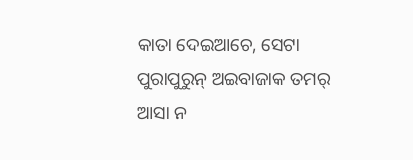କାତା ଦେଇଆଚେ, ସେଟା ପୁରାପୁରୁନ୍ ଅଇବାଜାକ ତମର୍ ଆସା ନ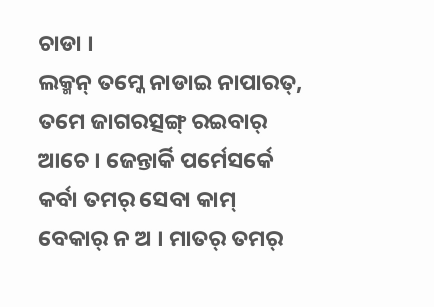ଚାଡା ।
ଲକ୍ମନ୍ ତମ୍କେ ନାଡାଇ ନାପାରତ୍, ତମେ ଜାଗରତ୍ସଙ୍ଗ୍ ରଇବାର୍ ଆଚେ । ଜେନ୍ତାର୍କି ପର୍ମେସର୍କେ କର୍ବା ତମର୍ ସେବା କାମ୍ ବେକାର୍ ନ ଅ । ମାତର୍ ତମର୍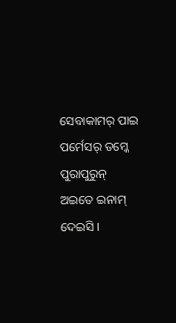ସେବାକାମର୍ ପାଇ ପର୍ମେସର୍ ତମ୍କେ ପୁରାପୁରୁନ୍ ଅଇତେ ଇନାମ୍ ଦେଇସି ।